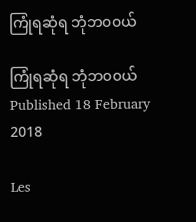ကြုံရဆုံရ ဘုံဘ၀၀ယ်

ကြုံရဆုံရ ဘုံဘ၀၀ယ်
Published 18 February 2018

Les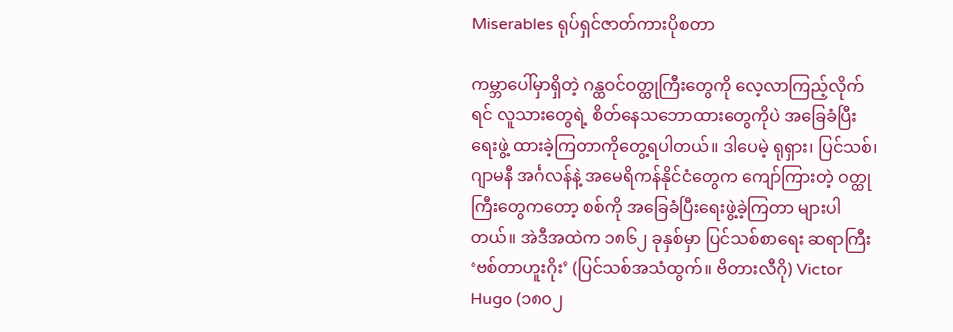Miserables ရုပ်ရှင်ဇာတ်ကားပိုစတာ

ကမ္ဘာပေါ်မှာရှိတဲ့ ဂန္ထဝင်ဝတ္ထုကြီးတွေကို လေ့လာကြည့်လိုက်ရင် လူသားတွေရဲ့ စိတ်နေသဘောထားတွေကိုပဲ အခြေခံပြီးရေးဖွဲ့ ထားခဲ့ကြတာကိုတွေ့ရပါတယ်။ ဒါပေမဲ့ ရုရှား၊ ပြင်သစ်၊ ဂျာမနီ အင်္ဂလန်နဲ့ အမေရိကန်နိုင်ငံတွေက ကျော်ကြားတဲ့ ဝတ္ထုကြီးတွေကတော့ စစ်ကို အခြေခံပြီးရေးဖွဲ့ခဲ့ကြတာ များပါတယ်။ အဲဒီအထဲက ၁၈၆၂ ခုနှစ်မှာ ပြင်သစ်စာရေး ဆရာကြီး ‘ဗစ်တာဟူးဂိုး’ (ပြင်သစ်အသံထွက်။ ဗိတားလီဂို) Victor Hugo (၁၈၀၂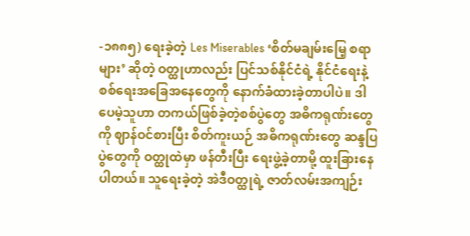-၁၈၈၅) ရေးခဲ့တဲ့ Les Miserables ‘စိတ်မချမ်းမြေ့ စရာများ’ ဆိုတဲ့ ဝတ္ထုဟာလည်း ပြင်သစ်နိုင်ငံရဲ့ နိုင်ငံရေးနဲ့ စစ်ရေးအခြေအနေတွေကို နောက်ခံထားခဲ့တာပါပဲ။ ဒါပေမဲ့သူဟာ တကယ်ဖြစ်ခဲ့တဲ့စစ်ပွဲတွေ အဓိကရုဏ်းတွေကို ဈာန်ဝင်စားပြီး စိတ်ကူးယဉ် အဓိကရုဏ်းတွေ ဆန္ဒပြပွဲတွေကို ဝတ္ထုထဲမှာ ဖန်တီးပြီး ရေးဖွဲ့ခဲ့တာမို့ ထူးခြားနေပါတယ်။ သူရေးခဲ့တဲ့ အဲဒီဝတ္ထုရဲ့ ဇာတ်လမ်းအကျဉ်း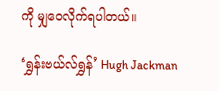ကို မျှဝေလိုက်ရပါတယ်။

‘ရွှန်းဗယ်လ်ရွှန်’ Hugh Jackman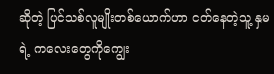ဆိုတဲ့ ပြင်သစ်လူမျိုးတစ်ယောက်ဟာ ငတ်နေတဲ့သူ့ နှမရဲ့ ကလေးတွေကိုကျွေး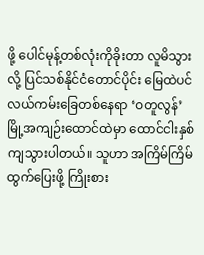ဖို့ ပေါင်မုန့်တစ်လုံးကိုခိုးတာ လူမိသွားလို့ ပြင်သစ်နိုင်ငံတောင်ပိုင်း မြေထဲပင်လယ်ကမ်းခြေတစ်နေရာ ‘ဝတူလွန်’ မြို့အကျဉ်းထောင်ထဲမှာ ထောင်ငါးနှစ်ကျသွားပါတယ်။ သူဟာ အကြိမ်ကြိမ်ထွက်ပြေးဖို့ ကြိုးစား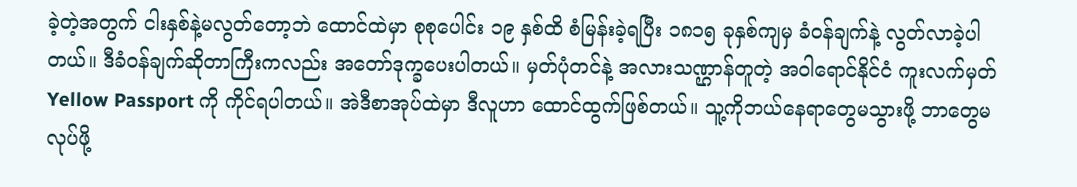ခဲ့တဲ့အတွက် ငါးနှစ်နဲ့မလွတ်တော့ဘဲ ထောင်ထဲမှာ စုစုပေါင်း ၁၉ နှစ်ထိ စံမြန်းခဲ့ရပြီး ၁၈၁၅ ခုနှစ်ကျမှ ခံဝန်ချက်နဲ့ လွတ်လာခဲ့ပါတယ်။ ဒီခံဝန်ချက်ဆိုတာကြီးကလည်း အတော်ဒုက္ခပေးပါတယ်။ မှတ်ပုံတင်နဲ့ အလားသဏ္ဌာန်တူတဲ့ အဝါရောင်နိုင်ငံ ကူးလက်မှတ် Yellow Passport ကို ကိုင်ရပါတယ်။ အဲဒီစာအုပ်ထဲမှာ ဒီလူဟာ ထောင်ထွက်ဖြစ်တယ်။ သူ့ကိုဘယ်နေရာတွေမသွားဖို့ ဘာတွေမလုပ်ဖို့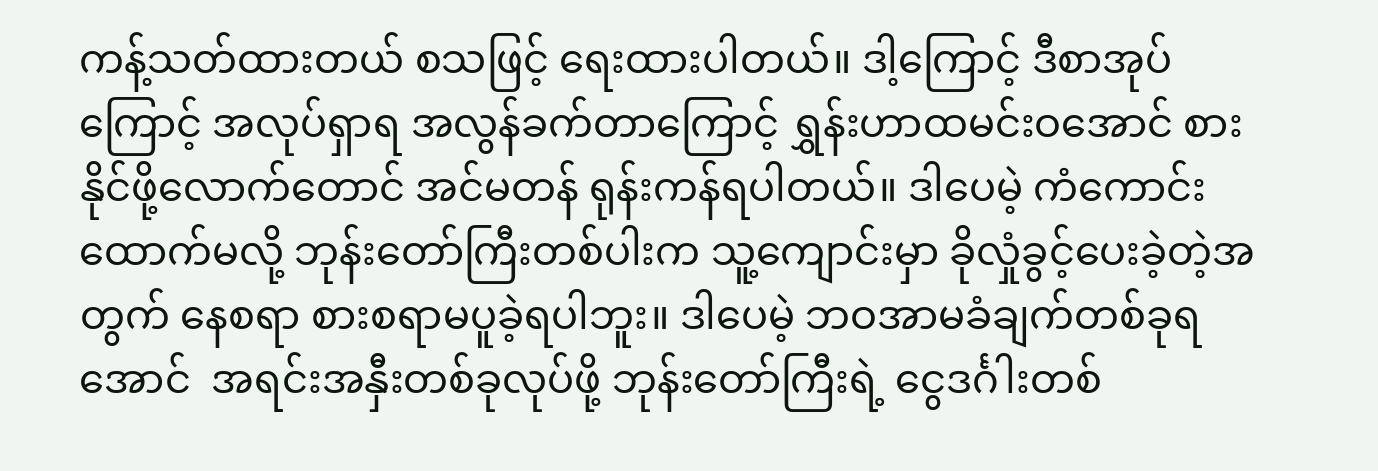ကန့်သတ်ထားတယ် စသဖြင့် ရေးထားပါတယ်။ ဒါ့ကြောင့် ဒီစာအုပ်ကြောင့် အလုပ်ရှာရ အလွန်ခက်တာကြောင့် ရွှန်းဟာထမင်းဝအောင် စားနိုင်ဖို့လောက်တောင် အင်မတန် ရုန်းကန်ရပါတယ်။ ဒါပေမဲ့ ကံကောင်းထောက်မလို့ ဘုန်းတော်ကြီးတစ်ပါးက သူ့ကျောင်းမှာ ခိုလှုံခွင့်ပေးခဲ့တဲ့အတွက် နေစရာ စားစရာမပူခဲ့ရပါဘူး။ ဒါပေမဲ့ ဘဝအာမခံချက်တစ်ခုရအောင်  အရင်းအနှီးတစ်ခုလုပ်ဖို့ ဘုန်းတော်ကြီးရဲ့ ငွေဒင်္ဂါးတစ်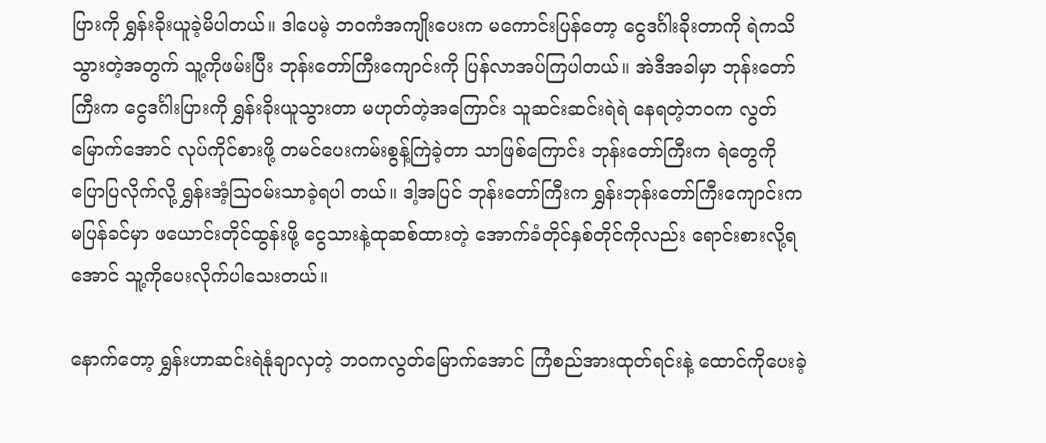ပြားကို ရွှန်းခိုးယူခဲ့မိပါတယ်။ ဒါပေမဲ့ ဘဝကံအကျိုးပေးက မကောင်းပြန်တော့ ငွေဒင်္ဂါးခိုးတာကို ရဲကသိသွားတဲ့အတွက် သူ့ကိုဖမ်းပြီး ဘုန်းတော်ကြီးကျောင်းကို ပြန်လာအပ်ကြပါတယ်။ အဲဒီအခါမှာ ဘုန်းတော်ကြီးက ငွေဒင်္ဂါးပြားကို ရွှန်းခိုးယူသွားတာ မဟုတ်တဲ့အကြောင်း သူဆင်းဆင်းရဲရဲ နေရတဲ့ဘဝက လွတ်မြောက်အောင် လုပ်ကိုင်စားဖို့ တမင်ပေးကမ်းစွန့်ကြဲခဲ့တာ သာဖြစ်ကြောင်း ဘုန်းတော်ကြီးက ရဲတွေကို ပြောပြလိုက်လို့ ရွှန်းအံ့သြဝမ်းသာခဲ့ရပါ တယ်။ ဒါ့အပြင် ဘုန်းတော်ကြီးက ရွှန်းဘုန်းတော်ကြီးကျောင်းက မပြန်ခင်မှာ ဖယောင်းတိုင်ထွန်းဖို့ ငွေသားနဲ့ထုဆစ်ထားတဲ့ အောက်ခံတိုင်နှစ်တိုင်ကိုလည်း ရောင်းစားလို့ရအောင် သူ့ကိုပေးလိုက်ပါသေးတယ်။

နောက်တော့ ရွှန်းဟာဆင်းရဲနုံချာလှတဲ့ ဘဝကလွတ်မြောက်အောင် ကြံစည်အားထုတ်ရင်းနဲ့ ထောင်ကိုပေးခဲ့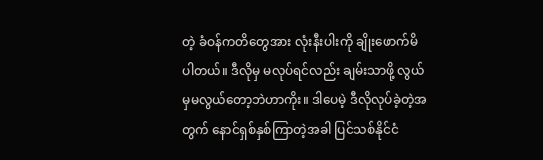တဲ့ ခံဝန်ကတိတွေအား လုံးနီးပါးကို ချိုးဖောက်မိပါတယ်။ ဒီလိုမှ မလုပ်ရင်လည်း ချမ်းသာဖို့ လွယ်မှမလွယ်တော့ဘဲဟာကိုး။ ဒါပေမဲ့ ဒီလိုလုပ်ခဲ့တဲ့အတွက် နောင်ရှစ်နှစ်ကြာတဲ့အခါ ပြင်သစ်နိုင်ငံ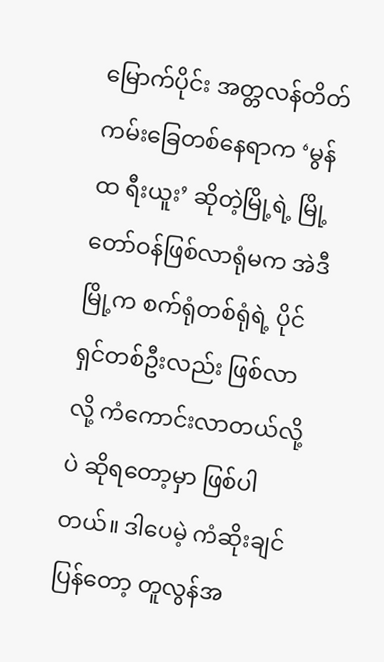မြောက်ပိုင်း အတ္တလန်တိတ်ကမ်းခြေတစ်နေရာက ‘မွန်ထ ရီးယူး’ ဆိုတဲ့မြို့ရဲ့ မြို့တော်ဝန်ဖြစ်လာရုံမက အဲဒီမြို့က စက်ရုံတစ်ရုံရဲ့ ပိုင်ရှင်တစ်ဦးလည်း ဖြစ်လာလို့ ကံကောင်းလာတယ်လို့ပဲ ဆိုရတော့မှာ ဖြစ်ပါတယ်။ ဒါပေမဲ့ ကံဆိုးချင်ပြန်တော့ တူလွန်အ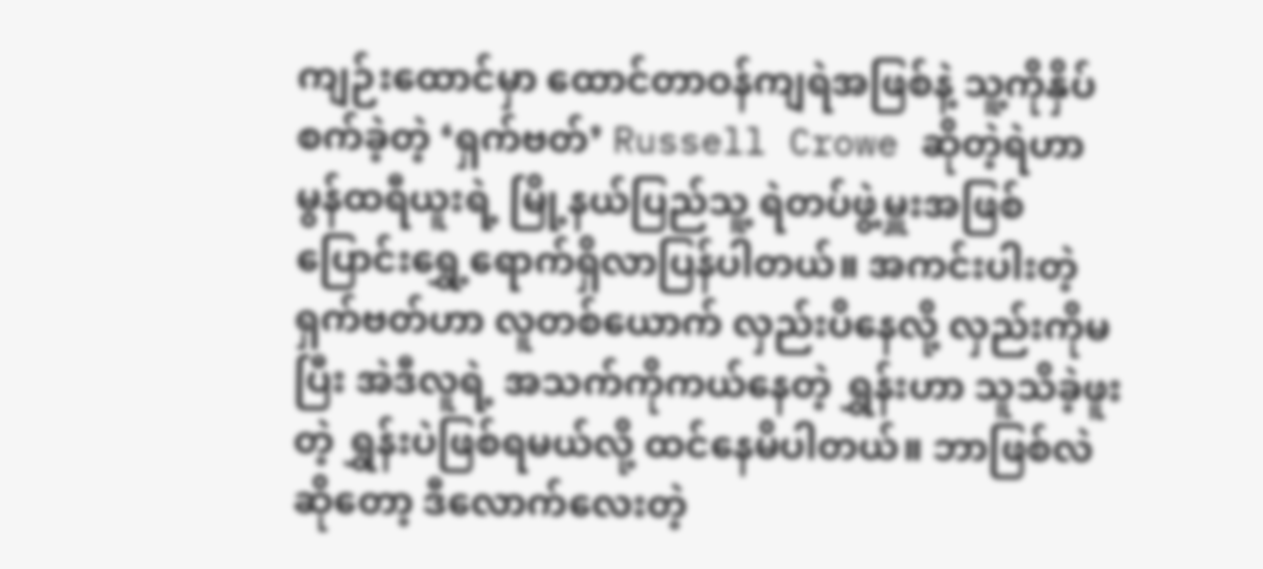ကျဉ်းထောင်မှာ ထောင်တာဝန်ကျရဲအဖြစ်နဲ့ သူ့ကိုနှိပ်စက်ခဲ့တဲ့ ‘ရှက်ဗတ်’ Russell Crowe ဆိုတဲ့ရဲဟာ မွန်ထရီယူးရဲ့ မြို့နယ်ပြည်သူ့ ရဲတပ်ဖွဲ့မှူးအဖြစ် ပြောင်းရွှေ့ရောက်ရှိလာပြန်ပါတယ်။ အကင်းပါးတဲ့ ရှက်ဗတ်ဟာ လူတစ်ယောက် လှည်းပိနေလို့ လှည်းကိုမပြီး အဲဒီလူရဲ့ အသက်ကိုကယ်နေတဲ့ ရွှန်းဟာ သူသိခဲ့ဖူးတဲ့ ရွှန်းပဲဖြစ်ရမယ်လို့ ထင်နေမိပါတယ်။ ဘာဖြစ်လဲဆိုတော့ ဒီလောက်လေးတဲ့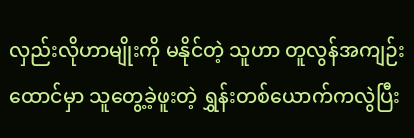လှည်းလိုဟာမျိုးကို မနိုင်တဲ့ သူဟာ တူလွန်အကျဉ်းထောင်မှာ သူတွေ့ခဲ့ဖူးတဲ့ ရွှန်းတစ်ယောက်ကလွဲပြီး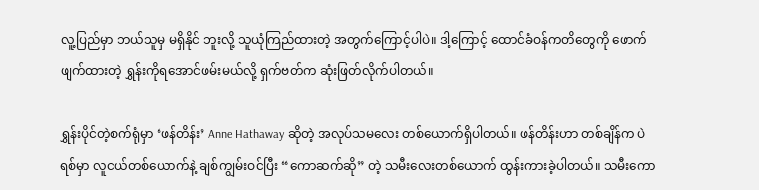လူ့ပြည်မှာ ဘယ်သူမှ မရှိနိုင် ဘူးလို့ သူယုံကြည်ထားတဲ့ အတွက်ကြောင့်ပါပဲ။ ဒါ့ကြောင့် ထောင်ခံဝန်ကတိတွေကို ဖောက်ဖျက်ထားတဲ့ ရွှန်းကိုရအောင်ဖမ်းမယ်လို့ ရှက်ဗတ်က ဆုံးဖြတ်လိုက်ပါတယ်။

ရွှန်းပိုင်တဲ့စက်ရုံမှာ ‘ဖန်တိန်း’ Anne Hathaway ဆိုတဲ့ အလုပ်သမလေး တစ်ယောက်ရှိပါတယ်။ ဖန်တိန်းဟာ တစ်ချိန်က ပဲရစ်မှာ လူငယ်တစ်ယောက်နဲ့ ချစ်ကျွမ်းဝင်ပြီး “ကောဆက်ဆို” တဲ့ သမီးလေးတစ်ယောက် ထွန်းကားခဲ့ပါတယ်။ သမီးကော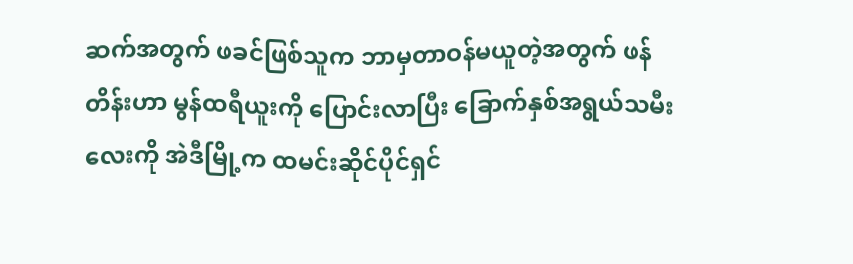ဆက်အတွက် ဖခင်ဖြစ်သူက ဘာမှတာဝန်မယူတဲ့အတွက် ဖန်တိန်းဟာ မွန်ထရီယူးကို ပြောင်းလာပြီး ခြောက်နှစ်အရွယ်သမီးလေးကို အဲဒီမြို့က ထမင်းဆိုင်ပိုင်ရှင်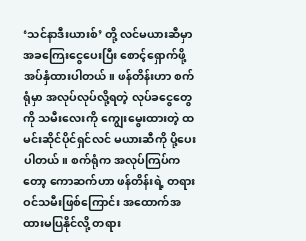‘သင်နာဒီးယားစ်’ တို့ လင်မယားဆီမှာ အခကြေးငွေပေးပြီး စောင့်ရှောက်ဖို့ အပ်နှံထားပါတယ်။ ဖန်တိန်းဟာ စက်ရုံမှာ အလုပ်လုပ်လို့ရတဲ့ လုပ်ခငွေတွေကို သမီးလေးကို ကျွေးမွေးထားတဲ့ ထမင်းဆိုင်ပိုင်ရှင်လင် မယားဆီကို ပို့ပေးပါတယ်။ စက်ရုံက အလုပ်ကြပ်ကတော့ ကောဆက်ဟာ ဖန်တိန်းရဲ့ တရားဝင်သမီးဖြစ်ကြောင်း အထောက်အထားမပြနိုင်လို့ တရား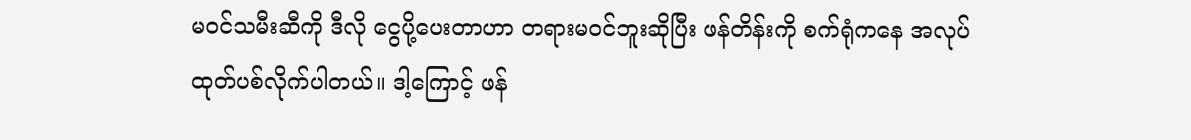မဝင်သမီးဆီကို ဒီလို ငွေပို့ပေးတာဟာ တရားမဝင်ဘူးဆိုပြီး ဖန်တိန်းကို စက်ရုံကနေ အလုပ်ထုတ်ပစ်လိုက်ပါတယ်။ ဒါ့ကြောင့် ဖန်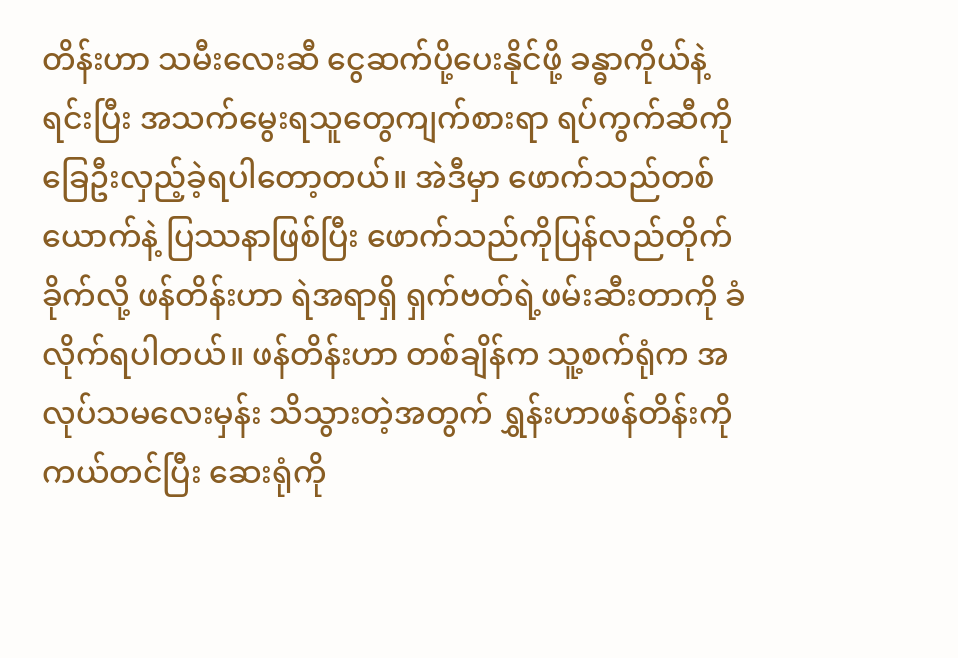တိန်းဟာ သမီးလေးဆီ ငွေဆက်ပို့ပေးနိုင်ဖို့ ခန္ဓာကိုယ်နဲ့ရင်းပြီး အသက်မွေးရသူတွေကျက်စားရာ ရပ်ကွက်ဆီကို ခြေဦးလှည့်ခဲ့ရပါတော့တယ်။ အဲဒီမှာ ဖောက်သည်တစ်ယောက်နဲ့ ပြဿနာဖြစ်ပြီး ဖောက်သည်ကိုပြန်လည်တိုက်ခိုက်လို့ ဖန်တိန်းဟာ ရဲအရာရှိ ရှက်ဗတ်ရဲ့ဖမ်းဆီးတာကို ခံလိုက်ရပါတယ်။ ဖန်တိန်းဟာ တစ်ချိန်က သူ့စက်ရုံက အလုပ်သမလေးမှန်း သိသွားတဲ့အတွက် ရွှန်းဟာဖန်တိန်းကို ကယ်တင်ပြီး ဆေးရုံကို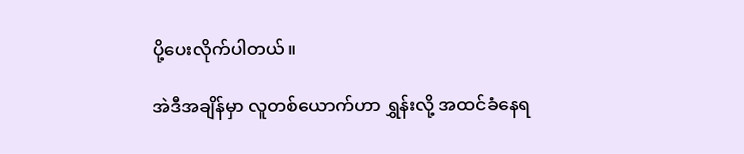ပို့ပေးလိုက်ပါတယ်။

အဲဒီအချိန်မှာ လူတစ်ယောက်ဟာ ရွှန်းလို့ အထင်ခံနေရ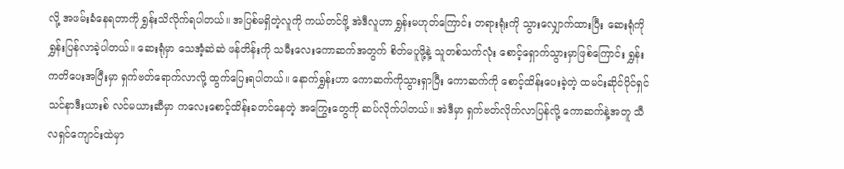လို့ အဖမ်းခံနေရတာကို ရွှန်းသိလိုက်ရပါတယ်။ အပြစ်မရှိတဲ့လူကို ကယ်တင်ဖို့ အဲဒီလူဟာ ရွှန်းမဟုတ်ကြောင်း တရားရုံးကို သွားလျှောက်ထားပြီး ဆေးရုံကို ရွှန်းပြန်လာခဲ့ပါတယ်။ ဆေးရုံမှာ သေအံ့ဆဲဆဲ ဖန်တိန်းကို သမီးလေးကောဆက်အတွက် စိတ်မပူဖို့နဲ့ သူတစ်သက်လုံး စောင့်ရှောက်သွားမှာဖြစ်ကြောင်း ရွှန်းကတိပေးအပြီးမှာ ရှက်ဗတ်ရောက်လာလို့ ထွက်ပြေးရပါတယ်။ နောက်ရွှန်းဟာ ကောဆက်ကိုသွားရှာပြီး ကောဆက်ကို စောင့်ထိန်းပေးခဲ့တဲ့ ထမင်းဆိုင်ပိုင်ရှင် သင်နာဒီးယားစ် လင်မယားဆီမှာ ကလေးစောင့်ထိန်းခတင်နေတဲ့ အကြွေးတွေကို ဆပ်လိုက်ပါတယ်။ အဲဒီမှာ ရှက်ဗတ်လိုက်လာပြန်လို့ ကောဆက်နဲ့အတူ သီလရှင်ကျောင်းထဲမှာ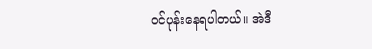ဝင်ပုန်းနေရပါတယ်။ အဲဒီ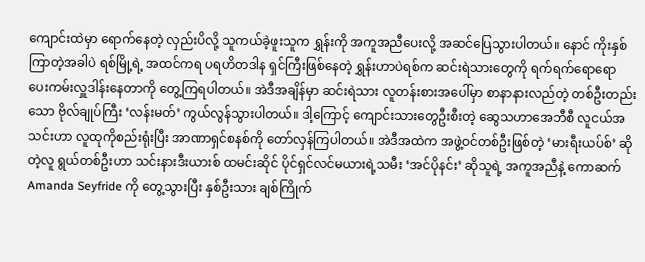ကျောင်းထဲမှာ ရောက်နေတဲ့ လှည်းပိလို့ သူကယ်ခဲ့ဖူးသူက ရွှန်းကို အကူအညီပေးလို့ အဆင်ပြေသွားပါတယ်။ နောင် ကိုးနှစ်ကြာတဲ့အခါပဲ ရစ်မြို့ရဲ့ အထင်ကရ ပရဟိတဒါန ရှင်ကြီးဖြစ်နေတဲ့ ရွှန်းဟာပဲရစ်က ဆင်းရဲသားတွေကို ရက်ရက်ရောရော ပေးကမ်းလှူဒါန်းနေတာကို တွေ့ကြရပါတယ်။ အဲဒီအချိန်မှာ ဆင်းရဲသား လူတန်းစားအပေါ်မှာ စာနာနားလည်တဲ့ တစ်ဦးတည်းသော ဗိုလ်ချုပ်ကြီး ‘လန်းမတ်’ ကွယ်လွန်သွားပါတယ်။ ဒါ့ကြောင့် ကျောင်းသားတွေဦးစီးတဲ့ ဆွေသဟာအေဘီစီ လူငယ်အသင်းဟာ လူထုကိုစည်းရုံးပြီး အာဏာရှင်စနစ်ကို တော်လှန်ကြပါတယ်။ အဲဒီအထဲက အဖွဲ့ဝင်တစ်ဦးဖြစ်တဲ့ ‘မားရီးယပ်စ်’ ဆိုတဲ့လူ ရွယ်တစ်ဦးဟာ သင်းနားဒီးယားစ် ထမင်းဆိုင် ပိုင်ရှင်လင်မယားရဲ့သမီး ‘အင်ပိုနင်း’ ဆိုသူရဲ့ အကူအညီနဲ့ ကောဆက် Amanda Seyfride ကို တွေ့သွားပြီး နှစ်ဦးသား ချစ်ကြိုက်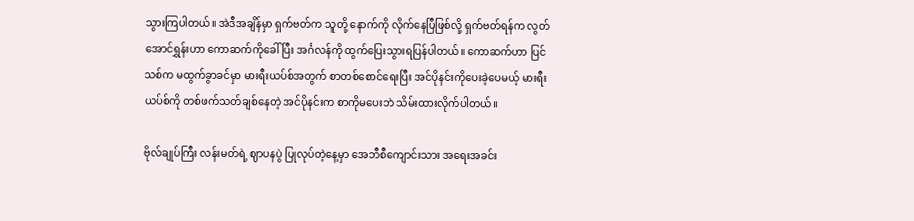သွားကြပါတယ်။ အဲဒီအချိန်မှာ ရှက်ဗတ်က သူတို့ နောက်ကို လိုက်နေပြီဖြစ်လို့ ရှက်ဗတ်ရန်က လွတ်အောင်ရွှန်းဟာ ကောဆက်ကိုခေါ်ပြီး အင်္ဂလန်ကို ထွက်ပြေးသွားရပြန်ပါတယ်။ ကောဆက်ဟာ ပြင်သစ်က မထွက်ခွာခင်မှာ မားရီးယပ်စ်အတွက် စာတစ်စောင်ရေးပြီး အင်ပိုနင်းကိုပေးခဲ့ပေမယ့် မားရီးယပ်စ်ကို တစ်ဖက်သတ်ချစ်နေတဲ့ အင်ပိုနင်းက စာကိုမပေးဘဲ သိမ်းထားလိုက်ပါတယ်။

ဗိုလ်ချုပ်ကြီး လန်းမတ်ရဲ့ ဈာပနပွဲ ပြုလုပ်တဲ့နေ့မှာ အေဘီစီကျောင်းသား အရေးအခင်း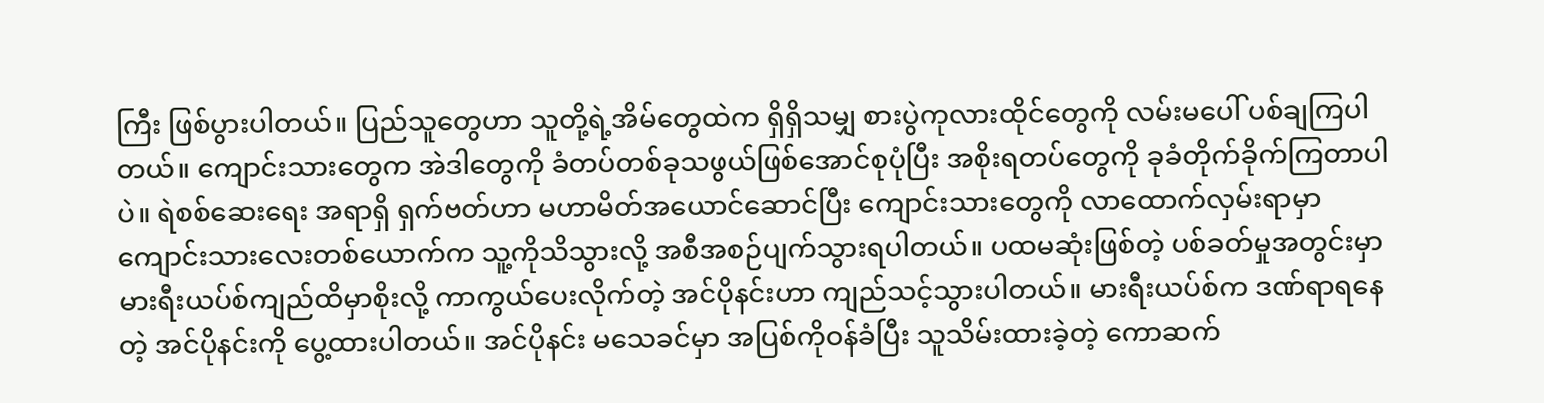ကြီး ဖြစ်ပွားပါတယ်။ ပြည်သူတွေဟာ သူတို့ရဲ့အိမ်တွေထဲက ရှိရှိသမျှ စားပွဲကုလားထိုင်တွေကို လမ်းမပေါ် ပစ်ချကြပါတယ်။ ကျောင်းသားတွေက အဲဒါတွေကို ခံတပ်တစ်ခုသဖွယ်ဖြစ်အောင်စုပုံပြီး အစိုးရတပ်တွေကို ခုခံတိုက်ခိုက်ကြတာပါပဲ။ ရဲစစ်ဆေးရေး အရာရှိ ရှက်ဗတ်ဟာ မဟာမိတ်အယောင်ဆောင်ပြီး ကျောင်းသားတွေကို လာထောက်လှမ်းရာမှာ ကျောင်းသားလေးတစ်ယောက်က သူ့ကိုသိသွားလို့ အစီအစဉ်ပျက်သွားရပါတယ်။ ပထမဆုံးဖြစ်တဲ့ ပစ်ခတ်မှုအတွင်းမှာ မားရီးယပ်စ်ကျည်ထိမှာစိုးလို့ ကာကွယ်ပေးလိုက်တဲ့ အင်ပိုနင်းဟာ ကျည်သင့်သွားပါတယ်။ မားရီးယပ်စ်က ဒဏ်ရာရနေတဲ့ အင်ပိုနင်းကို ပွေ့ထားပါတယ်။ အင်ပိုနင်း မသေခင်မှာ အပြစ်ကိုဝန်ခံပြီး သူသိမ်းထားခဲ့တဲ့ ကောဆက်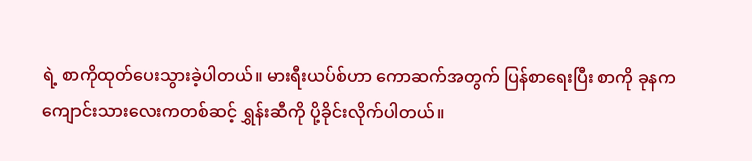ရဲ့ စာကိုထုတ်ပေးသွားခဲ့ပါတယ်။ မားရီးယပ်စ်ဟာ ကောဆက်အတွက် ပြန်စာရေးပြီး စာကို ခုနက ကျောင်းသားလေးကတစ်ဆင့် ရွှန်းဆီကို ပို့ခိုင်းလိုက်ပါတယ်။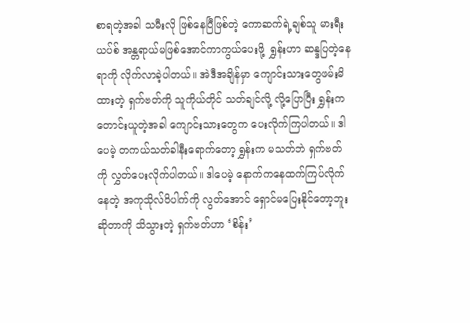စာရတဲ့အခါ သမီးလို ဖြစ်နေပြီဖြစ်တဲ့ ကောဆက်ရဲ့ချစ်သူ မားရီးယပ်စ် အန္တရာယ်မဖြစ်အောင်ကာကွယ်ပေးဖို့  ရွှန်းဟာ ဆန္ဒပြတဲ့နေရာကို လိုက်လာခဲ့ပါတယ်။ အဲဒီအချိန်မှာ ကျောင်းသားတွေဖမ်းမိထားတဲ့ ရှက်ဗတ်ကို သူကိုယ်တိုင် သတ်ချင်လို့ လို့ပြောပြီး ရွှန်းကတောင်းယူတဲ့အခါ ကျောင်းသားတွေက ပေးလိုက်ကြပါတယ်။ ဒါပေမဲ့ တကယ်သတ်ခါနီးရောက်တော့ ရွှန်းက မသတ်ဘဲ ရှက်ဗတ်ကို လွှတ်ပေးလိုက်ပါတယ်။ ဒါပေမဲ့ နောက်ကနေထက်ကြပ်လိုက်နေတဲ့ အကုသိုလ်ဝိပါက်ကို လွတ်အောင် ရှောင်မပြေးနိုင်တော့ဘူးဆိုတာကို သိသွားတဲ့ ရှက်ဗတ်ဟာ ‘စိန်း’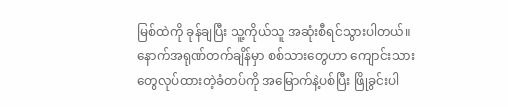မြစ်ထဲကို ခုန်ချပြီး သူ့ကိုယ်သူ အဆုံးစီရင်သွားပါတယ်။ နောက်အရုဏ်တက်ချိန်မှာ စစ်သားတွေဟာ ကျောင်းသားတွေလုပ်ထားတဲ့ခံတပ်ကို အမြောက်နဲ့ပစ်ပြီး ဖြိုခွင်းပါ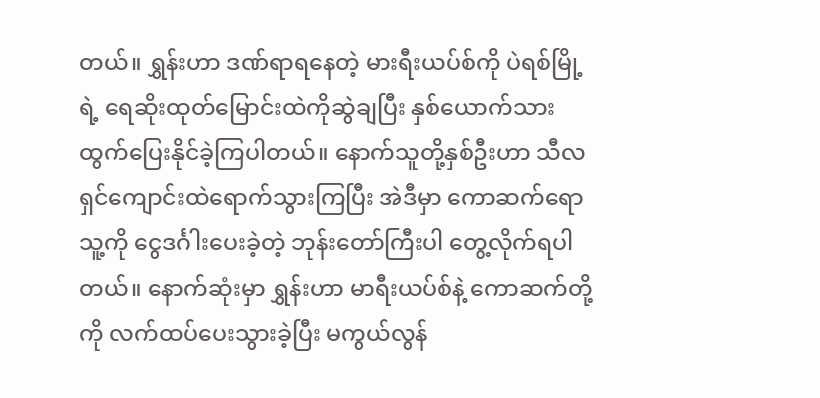တယ်။ ရွှန်းဟာ ဒဏ်ရာရနေတဲ့ မားရီးယပ်စ်ကို ပဲရစ်မြို့ရဲ့ ရေဆိုးထုတ်မြောင်းထဲကိုဆွဲချပြီး နှစ်ယောက်သား ထွက်ပြေးနိုင်ခဲ့ကြပါတယ်။ နောက်သူတို့နှစ်ဦးဟာ သီလရှင်ကျောင်းထဲရောက်သွားကြပြီး အဲဒီမှာ ကောဆက်ရော သူ့ကို ငွေဒင်္ဂါးပေးခဲ့တဲ့ ဘုန်းတော်ကြီးပါ တွေ့လိုက်ရပါတယ်။ နောက်ဆုံးမှာ ရွှန်းဟာ မာရီးယပ်စ်နဲ့ ကောဆက်တို့ကို လက်ထပ်ပေးသွားခဲ့ပြီး မကွယ်လွန်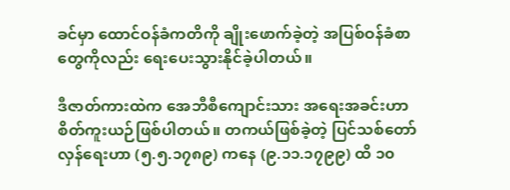ခင်မှာ ထောင်ဝန်ခံကတိကို ချိုးဖောက်ခဲ့တဲ့ အပြစ်ဝန်ခံစာတွေကိုလည်း ရေးပေးသွားနိုင်ခဲ့ပါတယ်။

ဒီဇာတ်ကားထဲက အေဘီစီကျောင်းသား အရေးအခင်းဟာ စိတ်ကူးယဉ်ဖြစ်ပါတယ်။ တကယ်ဖြစ်ခဲ့တဲ့ ပြင်သစ်တော်လှန်ရေးဟာ (၅.၅.၁၇၈၉) ကနေ (၉.၁၁.၁၇၉၉) ထိ ၁၀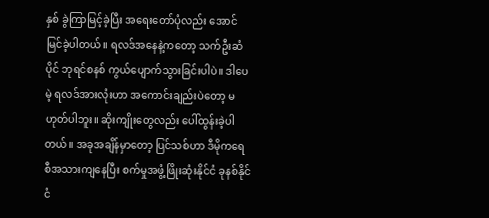နှစ် ခွဲကြာမြင့်ခဲ့ပြီး အရေးတော်ပုံလည်း အောင်မြင်ခဲ့ပါတယ်။ ရလဒ်အနေနဲ့ကတော့ သက်ဦးဆံပိုင် ဘုရင်စနစ် ကွယ်ပျောက်သွားခြင်းပါပဲ။ ဒါပေမဲ့ ရလဒ်အားလုံးဟာ အကောင်းချည်းပဲတော့ မဟုတ်ပါဘူး။ ဆိုးကျိုးတွေလည်း ပေါ်ထွန်းခဲ့ပါတယ်။ အခုအချိန်မှာတော့ ပြင်သစ်ဟာ ဒီမိုကရေစီအသားကျနေပြီး စက်မှုအဖွံ့ဖြိုးဆုံးနိုင်ငံ ခုနစ်နိုင်ငံ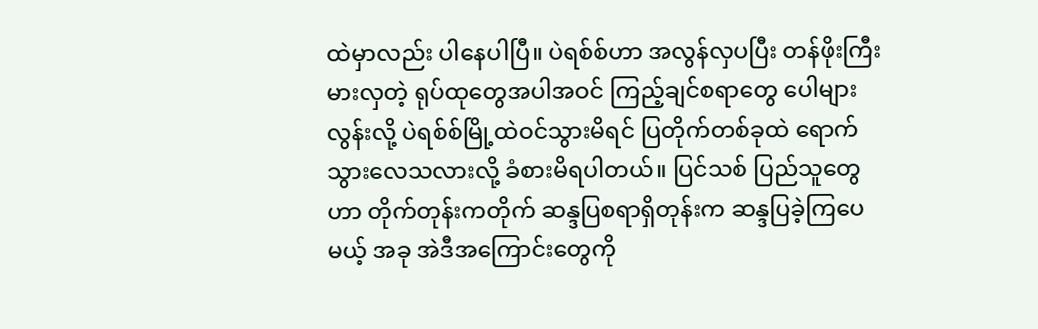ထဲမှာလည်း ပါနေပါပြီ။ ပဲရစ်စ်ဟာ အလွန်လှပပြီး တန်ဖိုးကြီးမားလှတဲ့ ရုပ်ထုတွေအပါအဝင် ကြည့်ချင်စရာတွေ ပေါများလွန်းလို့ ပဲရစ်စ်မြို့ထဲဝင်သွားမိရင် ပြတိုက်တစ်ခုထဲ ရောက်သွားလေသလားလို့ ခံစားမိရပါတယ်။ ပြင်သစ် ပြည်သူတွေဟာ တိုက်တုန်းကတိုက် ဆန္ဒပြစရာရှိတုန်းက ဆန္ဒပြခဲ့ကြပေမယ့် အခု အဲဒီအကြောင်းတွေကို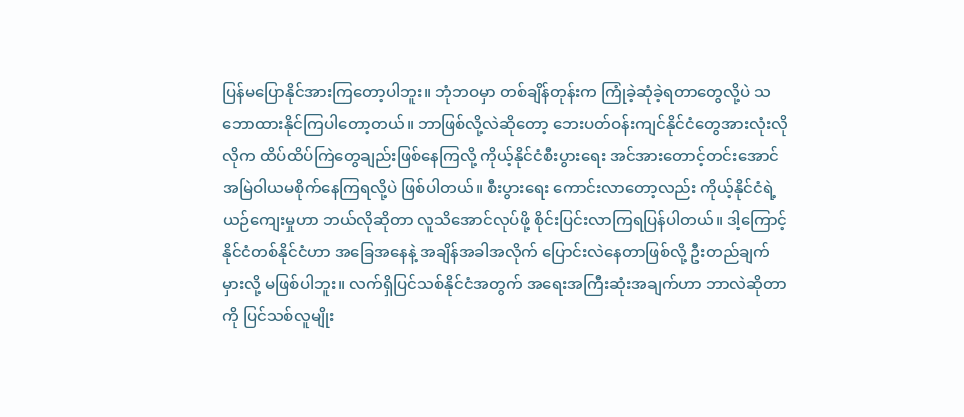ပြန်မပြောနိုင်အားကြတော့ပါဘူး။ ဘုံဘဝမှာ တစ်ချိန်တုန်းက ကြုံခဲ့ဆုံခဲ့ရတာတွေလို့ပဲ သဘောထားနိုင်ကြပါတော့တယ်။ ဘာဖြစ်လို့လဲဆိုတော့ ဘေးပတ်ဝန်းကျင်နိုင်ငံတွေအားလုံးလိုလိုက ထိပ်ထိပ်ကြဲတွေချည်းဖြစ်နေကြလို့ ကိုယ့်နိုင်ငံစီးပွားရေး အင်အားတောင့်တင်းအောင် အမြဲဝါယမစိုက်နေကြရလို့ပဲ ဖြစ်ပါတယ်။ စီးပွားရေး ကောင်းလာတော့လည်း ကိုယ့်နိုင်ငံရဲ့ ယဉ်ကျေးမှုဟာ ဘယ်လိုဆိုတာ လူသိအောင်လုပ်ဖို့ စိုင်းပြင်းလာကြရပြန်ပါတယ်။ ဒါ့ကြောင့် နိုင်ငံတစ်နိုင်ငံဟာ အခြေအနေနဲ့ အချိန်အခါအလိုက် ပြောင်းလဲနေတာဖြစ်လို့ ဦးတည်ချက်မှားလို့ မဖြစ်ပါဘူး။ လက်ရှိပြင်သစ်နိုင်ငံအတွက် အရေးအကြီးဆုံးအချက်ဟာ ဘာလဲဆိုတာကို ပြင်သစ်လူမျိုး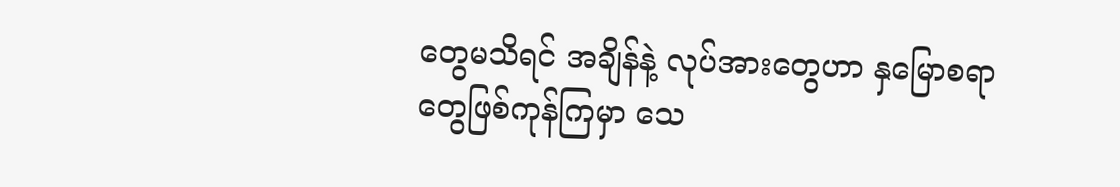တွေမသိရင် အချိန်နဲ့ လုပ်အားတွေဟာ နှမြောစရာတွေဖြစ်ကုန်ကြမှာ သေ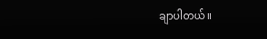ချာပါတယ်။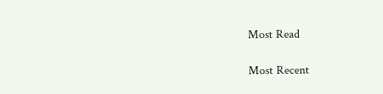Most Read

Most Recent